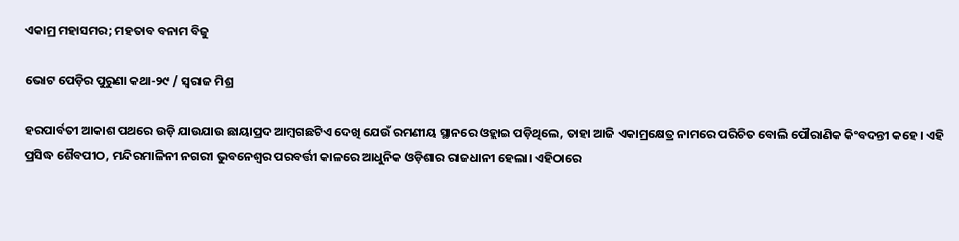ଏକାମ୍ର ମହାସମର; ମହତାବ ବନାମ ବିଜୁ

ଭୋଟ ପେଡ଼ିର ପୁରୁଣା କଥା-୨୯ / ସ୍ବରାଜ ମିଶ୍ର

ହରପାର୍ବତୀ ଆକାଶ ପଥରେ ଉଡ଼ି ଯାଉଯାଉ ଛାୟାପ୍ରଦ ଆମ୍ବଗଛଟିଏ ଦେଖି ଯେଉଁ ରମଣୀୟ ସ୍ଥାନରେ ଓହ୍ଲାଇ ପଡ଼ିଥିଲେ, ତାହା ଆଜି ଏକାମ୍ରକ୍ଷେତ୍ର ନାମରେ ପରିଚିତ ବୋଲି ପୌରାଣିକ କିଂବଦନ୍ତୀ କହେ। ଏହି ପ୍ରସିଦ୍ଧ ଶୈବପୀଠ, ମନ୍ଦିରମାଳିନୀ ନଗରୀ ଭୁବନେଶ୍ୱର ପରବର୍ତ୍ତୀ କାଳରେ ଆଧୁନିକ ଓଡ଼ିଶାର ରାଜଧାନୀ ହେଲା। ଏହିଠାରେ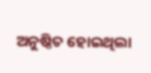ଅନୁଷ୍ଠିତ ହୋଇଥିଲା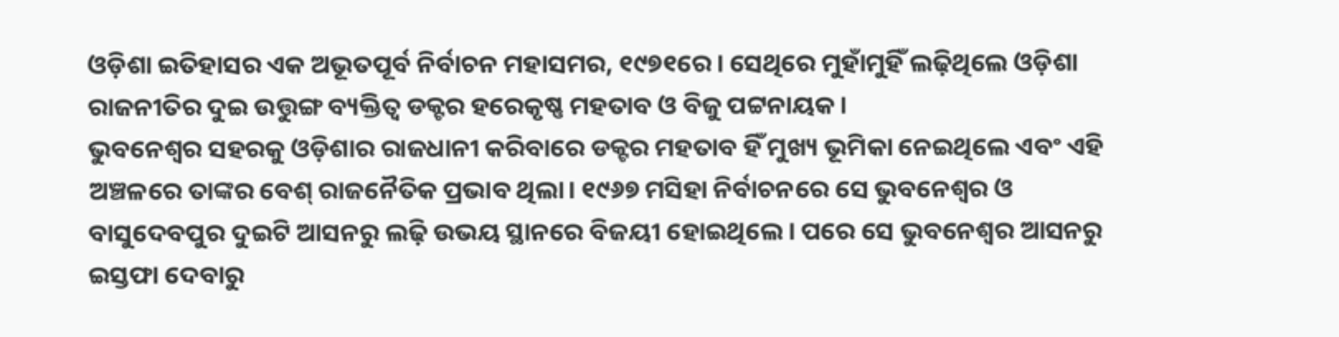ଓଡ଼ିଶା ଇତିହାସର ଏକ ଅଭୂତପୂର୍ବ ନିର୍ବାଚନ ମହାସମର, ୧୯୭୧ରେ। ସେଥିରେ ମୁହାଁମୁହିଁ ଲଢ଼ିଥିଲେ ଓଡ଼ିଶା ରାଜନୀତିର ଦୁଇ ଉତ୍ତୁଙ୍ଗ ବ୍ୟକ୍ତିତ୍ଵ ଡକ୍ଟର ହରେକୃଷ୍ଣ ମହତାବ ଓ ବିଜୁ ପଟ୍ଟନାୟକ।
ଭୁବନେଶ୍ୱର ସହରକୁ ଓଡ଼ିଶାର ରାଜଧାନୀ କରିବାରେ ଡକ୍ଟର ମହତାବ ହିଁ ମୁଖ୍ୟ ଭୂମିକା ନେଇଥିଲେ ଏବଂ ଏହି ଅଞ୍ଚଳରେ ତାଙ୍କର ବେଶ୍‌ ରାଜନୈତିକ ପ୍ରଭାବ ଥିଲା। ୧୯୬୭ ମସିହା ନିର୍ବାଚନରେ ସେ ଭୁବନେଶ୍ୱର ଓ ବାସୁଦେବପୁର ଦୁଇଟି ଆସନରୁ ଲଢ଼ି ଉଭୟ ସ୍ଥାନରେ ବିଜୟୀ ହୋଇଥିଲେ। ପରେ ସେ ଭୁବନେଶ୍ୱର ଆସନରୁ ଇସ୍ତଫା ଦେବାରୁ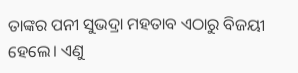ତାଙ୍କର ପନୀ ସୁଭଦ୍ରା ମହତାବ ଏଠାରୁ ବିଜୟୀ ହେଲେ। ଏଣୁ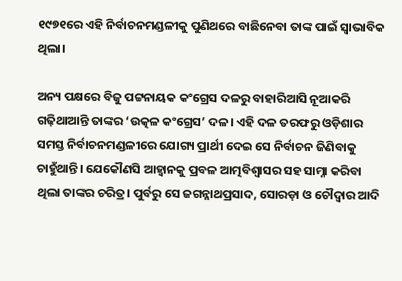୧୯୭୧ରେ ଏହି ନିର୍ବାଚନମଣ୍ଡଳୀକୁ ପୁଣିଥରେ ବାଛିନେବା ତାଙ୍କ ପାଇଁ ସ୍ୱାଭାବିକ ଥିଲା।

ଅନ୍ୟ ପକ୍ଷରେ ବିଜୁ ପଟ୍ଟନାୟକ କଂଗ୍ରେସ ଦଳରୁ ବାହାରିଆସି ନୂଆକରି ଗଢ଼ିଥାଆନ୍ତି ତାଙ୍କର ‘ଉତ୍କଳ କଂଗ୍ରେସ’ ଦଳ। ଏହି ଦଳ ତରଫରୁ ଓଡ଼ିଶାର ସମସ୍ତ ନିର୍ବାଚନମଣ୍ଡଳୀରେ ଯୋଗ୍ୟ ପ୍ରାର୍ଥୀ ଦେଇ ସେ ନିର୍ବାଚନ ଜିଣିବାକୁ ଚାହୁଁଥାନ୍ତି। ଯେକୌଣସି ଆହ୍ଵାନକୁ ପ୍ରବଳ ଆତ୍ମବିଶ୍ୱାସର ସହ ସାମ୍ନା କରିବା ଥିଲା ତାଙ୍କର ଚରିତ୍ର। ପୁର୍ବରୁ ସେ ଜଗନ୍ନାଥପ୍ରସାଦ, ସୋରଡ଼ା ଓ ଚୌଦ୍ଵାର ଆଦି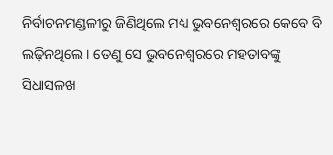ନିର୍ବାଚନମଣ୍ଡଳୀରୁ ଜିଣିଥିଲେ ମଧ୍ୟ ଭୁବନେଶ୍ୱରରେ କେବେ ବି ଲଢ଼ିନଥିଲେ। ତେଣୁ ସେ ଭୁବନେଶ୍ୱରରେ ମହତାବଙ୍କୁ ସିଧାସଳଖ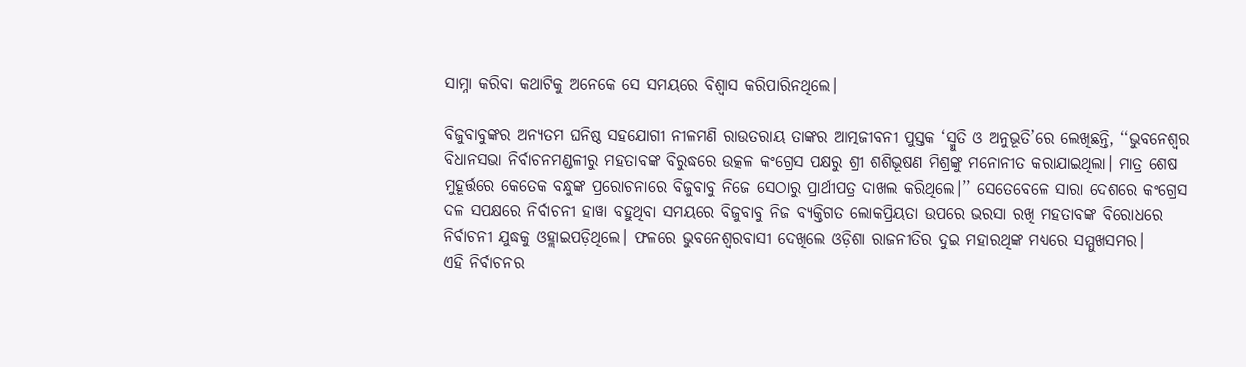ସାମ୍ନା କରିବା କଥାଟିକୁ ଅନେକେ ସେ ସମୟରେ ବିଶ୍ୱାସ କରିପାରିନଥିଲେ।

ବିଜୁବାବୁଙ୍କର ଅନ୍ୟତମ ଘନିଷ୍ଠ ସହଯୋଗୀ ନୀଳମଣି ରାଉତରାୟ ତାଙ୍କର ଆତ୍ମଜୀବନୀ ପୁସ୍ତକ ‘ସ୍ମୁତି ଓ ଅନୁଭୂତି’ରେ ଲେଖିଛନ୍ତି, ‘‘ଭୁବନେଶ୍ୱର ବିଧାନସଭା ନିର୍ବାଚନମଣ୍ଡଳୀରୁ ମହତାବଙ୍କ ବିରୁଦ୍ଧରେ ଉତ୍କଳ କଂଗ୍ରେସ ପକ୍ଷରୁ ଶ୍ରୀ ଶଶିଭୂଷଣ ମିଶ୍ରଙ୍କୁ ମନୋନୀତ କରାଯାଇଥିଲା। ମାତ୍ର ଶେଷ ମୁହୂର୍ତ୍ତରେ କେତେକ ବନ୍ଧୁଙ୍କ ପ୍ରରୋଚନାରେ ବିଜୁବାବୁ ନିଜେ ସେଠାରୁ ପ୍ରାର୍ଥୀପତ୍ର ଦାଖଲ କରିଥିଲେ।’’ ସେତେବେଳେ ସାରା ଦେଶରେ କଂଗ୍ରେସ ଦଳ ସପକ୍ଷରେ ନିର୍ବାଚନୀ ହାୱା ବହୁଥିବା ସମୟରେ ବିଜୁବାବୁ ନିଜ ବ୍ୟକ୍ତିଗତ ଲୋକପ୍ରିୟତା ଉପରେ ଭରସା ରଖି ମହତାବଙ୍କ ବିରୋଧରେ ନିର୍ବାଚନୀ ଯୁଦ୍ଧକୁ ଓହ୍ଲାଇପଡ଼ିଥିଲେ। ଫଳରେ ଭୁବନେଶ୍ୱରବାସୀ ଦେଖିଲେ ଓଡ଼ିଶା ରାଜନୀତିର ଦୁଇ ମହାରଥିଙ୍କ ମଧ୍ୟରେ ସମ୍ମୁଖସମର।
ଏହି ନିର୍ବାଚନର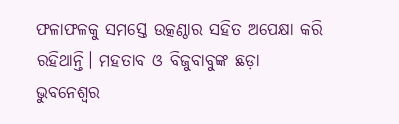ଫଳାଫଳକୁ ସମସ୍ତେ ଉତ୍କଣ୍ଠାର ସହିତ ଅପେକ୍ଷା କରି ରହିଥାନ୍ତି। ମହତାବ ଓ ବିଜୁବାବୁଙ୍କ ଛଡ଼ା ଭୁବନେଶ୍ୱର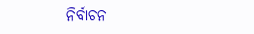ନିର୍ବାଚନ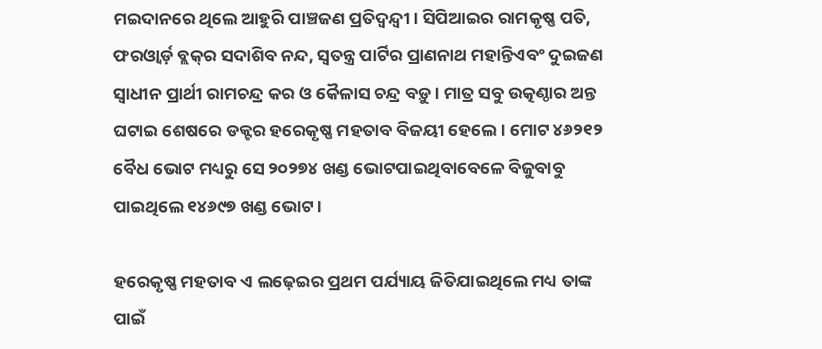ମଇଦାନରେ ଥିଲେ ଆହୁରି ପାଞ୍ଚଜଣ ପ୍ରତିଦ୍ଵନ୍ଦ୍ୱୀ। ସିପିଆଇର ରାମକୃଷ୍ଣ ପତି, ଫରଓ୍ଵାର୍ଡ଼ ବ୍ଲକ୍‌ର ସଦାଶିବ ନନ୍ଦ, ସ୍ୱତନ୍ତ୍ର ପାର୍ଟିର ପ୍ରାଣନାଥ ମହାନ୍ତିଏବଂ ଦୁଇଜଣ ସ୍ୱାଧୀନ ପ୍ରାର୍ଥୀ ରାମଚନ୍ଦ୍ର କର ଓ କୈଳାସ ଚନ୍ଦ୍ର ବଡ଼ୁ। ମାତ୍ର ସବୁ ଉତ୍କଣ୍ଠାର ଅନ୍ତ ଘଟାଇ ଶେଷରେ ଡକ୍ଟର ହରେକୃଷ୍ଣ ମହତାବ ବିଜୟୀ ହେଲେ। ମୋଟ ୪୬୨୧୨ ବୈଧ ଭୋଟ ମଧ୍ୟରୁ ସେ ୨୦୨୭୪ ଖଣ୍ଡ ଭୋଟପାଇଥିବାବେଳେ ବିଜୁବାବୁ ପାଇଥିଲେ ୧୪୬୯୭ ଖଣ୍ଡ ଭୋଟ।

ହରେକୃଷ୍ଣ ମହତାବ ଏ ଲଢ଼େଇର ପ୍ରଥମ ପର୍ଯ୍ୟାୟ ଜିତିଯାଇଥିଲେ ମଧ୍ୟ ତାଙ୍କ ପାଇଁ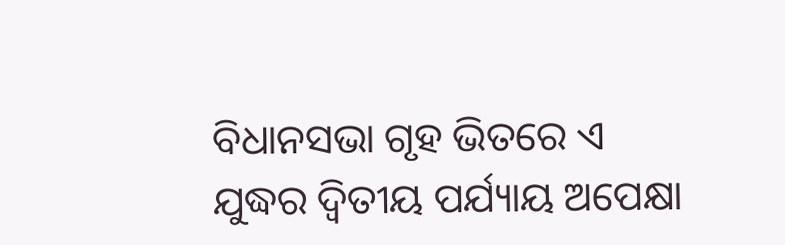ବିଧାନସଭା ଗୃହ ଭିତରେ ଏ ଯୁଦ୍ଧର ଦ୍ଵିତୀୟ ପର୍ଯ୍ୟାୟ ଅପେକ୍ଷା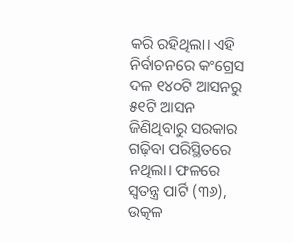କରି ରହିଥିଲା। ଏହି ନିର୍ବାଚନରେ କଂଗ୍ରେସ ଦଳ ୧୪୦ଟି ଆସନରୁ ୫୧ଟି ଆସନ ଜିଣିଥିବାରୁ ସରକାର ଗଢ଼ିବା ପରିସ୍ଥିତରେ ନଥିଲା। ଫଳରେ ସ୍ୱତନ୍ତ୍ର ପାର୍ଟି (୩୬), ଉତ୍କଳ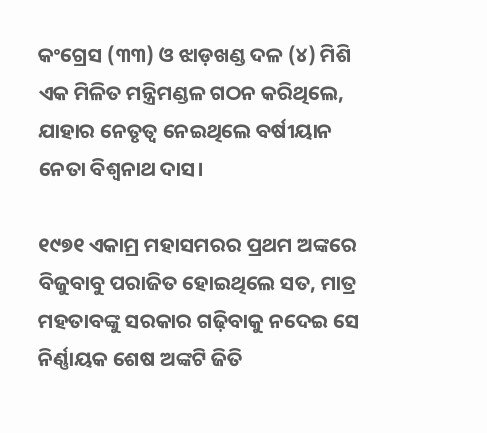କଂଗ୍ରେସ (୩୩) ଓ ଝାଡ଼ଖଣ୍ଡ ଦଳ (୪) ମିଶି ଏକ ମିଳିତ ମନ୍ତ୍ରିମଣ୍ଡଳ ଗଠନ କରିଥିଲେ, ଯାହାର ନେତୃତ୍ଵ ନେଇଥିଲେ ବର୍ଷୀୟାନ ନେତା ବିଶ୍ୱନାଥ ଦାସ।

୧୯୭୧ ଏକାମ୍ର ମହାସମରର ପ୍ରଥମ ଅଙ୍କରେ ବିଜୁବାବୁ ପରାଜିତ ହୋଇଥିଲେ ସତ, ମାତ୍ର ମହତାବଙ୍କୁ ସରକାର ଗଢ଼ିବାକୁ ନଦେଇ ସେ ନିର୍ଣ୍ଣାୟକ ଶେଷ ଅଙ୍କଟି ଜିତି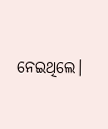ନେଇଥିଲେ।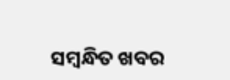ସମ୍ବନ୍ଧିତ ଖବର